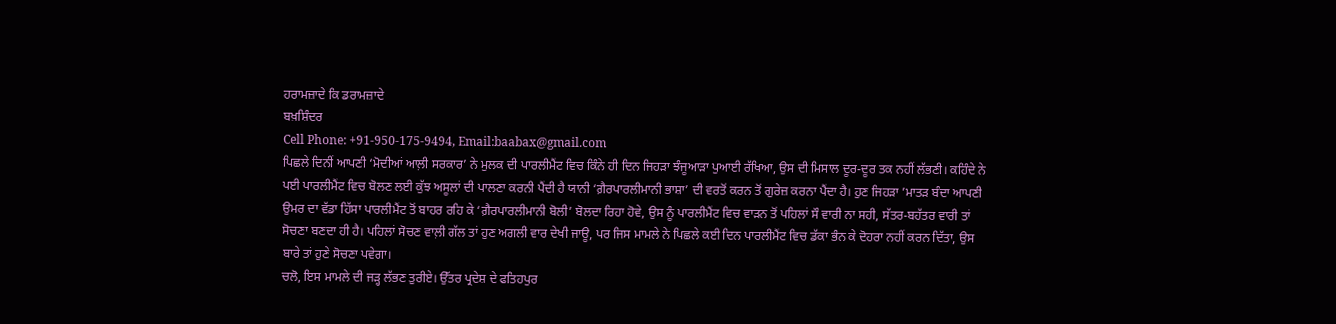ਹਰਾਮਜ਼ਾਦੇ ਕਿ ਡਰਾਮਜ਼ਾਦੇ
ਬਖ਼ਸ਼ਿੰਦਰ
Cell Phone: +91-950-175-9494, Email:baabax@gmail.com
ਪਿਛਲੇ ਦਿਨੀਂ ਆਪਣੀ ‘ਮੋਦੀਆਂ ਆਲ਼ੀ ਸਰਕਾਰ’ ਨੇ ਮੁਲਕ ਦੀ ਪਾਰਲੀਮੈਂਟ ਵਿਚ ਕਿੰਨੇ ਹੀ ਦਿਨ ਜਿਹੜਾ ਝੰਜੂਆੜਾ ਪੁਆਈ ਰੱਖਿਆ, ਉਸ ਦੀ ਮਿਸਾਲ ਦੂਰ-ਦੂਰ ਤਕ ਨਹੀਂ ਲੱਭਣੀ। ਕਹਿੰਦੇ ਨੇ ਪਈ ਪਾਰਲੀਮੈਂਟ ਵਿਚ ਬੋਲਣ ਲਈ ਕੁੱਝ ਅਸੂਲਾਂ ਦੀ ਪਾਲਣਾ ਕਰਨੀ ਪੈਂਦੀ ਹੈ ਯਾਨੀ ‘ਗ਼ੈਰਪਾਰਲੀਮਾਨੀ ਭਾਸ਼ਾ’ ਦੀ ਵਰਤੋਂ ਕਰਨ ਤੋਂ ਗੁਰੇਜ਼ ਕਰਨਾ ਪੈਂਦਾ ਹੈ। ਹੁਣ ਜਿਹੜਾ ’ਮਾਤੜ ਬੰਦਾ ਆਪਣੀ ਉਮਰ ਦਾ ਵੱਡਾ ਹਿੱਸਾ ਪਾਰਲੀਮੈਂਟ ਤੋਂ ਬਾਹਰ ਰਹਿ ਕੇ ‘ਗ਼ੈਰਪਾਰਲੀਮਾਨੀ ਬੋਲੀ’ ਬੋਲਦਾ ਰਿਹਾ ਹੋਵੇ, ਉਸ ਨੂੰ ਪਾਰਲੀਮੈਂਟ ਵਿਚ ਵਾੜਨ ਤੋਂ ਪਹਿਲਾਂ ਸੌ ਵਾਰੀ ਨਾ ਸਹੀ, ਸੱਤਰ-ਬਹੱਤਰ ਵਾਰੀ ਤਾਂ ਸੋਚਣਾ ਬਣਦਾ ਹੀ ਹੈ। ਪਹਿਲਾਂ ਸੋਚਣ ਵਾਲ਼ੀ ਗੱਲ ਤਾਂ ਹੁਣ ਅਗਲੀ ਵਾਰ ਦੇਖੀ ਜਾਊ, ਪਰ ਜਿਸ ਮਾਮਲੇ ਨੇ ਪਿਛਲੇ ਕਈ ਦਿਨ ਪਾਰਲੀਮੈਂਟ ਵਿਚ ਡੱਕਾ ਭੰਨ ਕੇ ਦੋਹਰਾ ਨਹੀਂ ਕਰਨ ਦਿੱਤਾ, ਉਸ ਬਾਰੇ ਤਾਂ ਹੁਣੇ ਸੋਚਣਾ ਪਵੇਗਾ।
ਚਲੋ, ਇਸ ਮਾਮਲੇ ਦੀ ਜੜ੍ਹ ਲੱਭਣ ਤੁਰੀਏ। ਉੱਤਰ ਪ੍ਰਦੇਸ਼ ਦੇ ਫਤਿਹਪੁਰ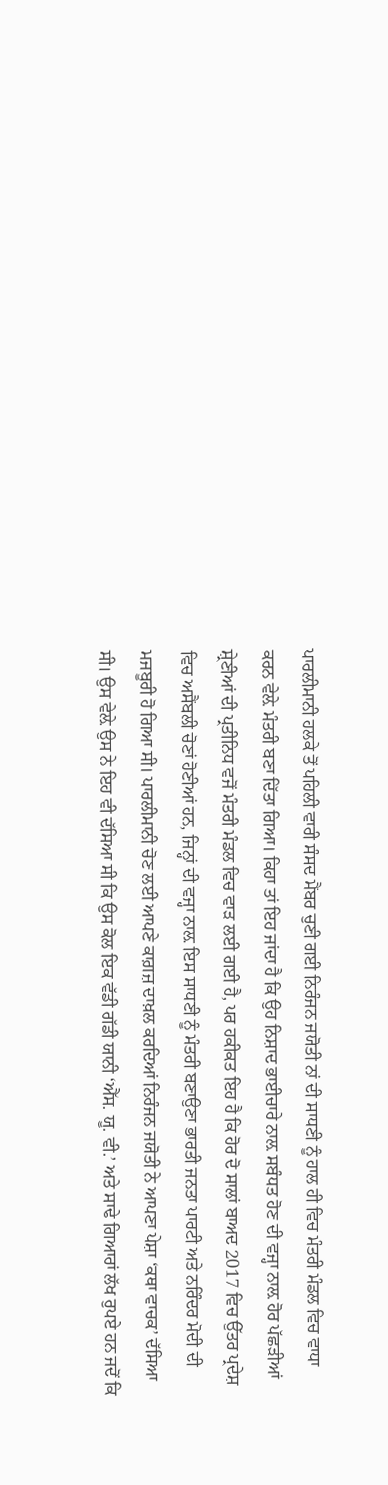ਪਾਰਲੀਮਾਨੀ ਹਲਕੇ ਤੋਂ ਪਹਿਲੀ ਵਾਰੀ ਸੰਸਦ ਮੈਂਬਰ ਚੁਣੀ ਗਈ ਨਿਰੰਜਨ ਜਯੋਤੀ ਨਾਂ ਦੀ ਸਾਧਣੀ ਨੂੰ ਹਾਲ ਹੀ ਵਿਚ ਮੰਤਰੀ ਮੰਡਲ ਵਿਚ ਵਾਧਾ ਕਰਨ ਵੇਲ਼ੇ ਮੰਤਰੀ ਬਣਾ ਦਿੱਤਾ ਗਿਆ। ਕਿਹਾ ਤਾਂ ਇਹ ਜਾਂਦਾ ਹੈ ਕਿ ਉਹ ਨਿਸ਼ਾਦ ਭਾਈਚਾਰੇ ਨਾਲ਼ ਸਬੰਧਤ ਹੋਣ ਦੀ ਵਜ੍ਹਾ ਨਾਲ਼ ਹੋਰ ਪੱਛੜੀਆਂ ਸ਼੍ਰੇਣੀਆਂ ਦੀ ਪ੍ਰਤੀਨਿਧ ਵਜੋਂ ਮੰਤਰੀ ਮੰਡਲ ਵਿਚ ਵਾੜ ਲਈ ਗਈ ਹੈ, ਪਰ ਹਕੀਕਤ ਇਹ ਹੈ ਕਿ ਹੋਰ ਦੋ ਸਾਲਾਂ ਬਾਅਦ 2017 ਵਿਚ ਉੱਤਰ ਪ੍ਰਦੇਸ਼ ਵਿਚ ਅਸੈਂਬਲੀ ਚੋਣਾਂ ਹੋਣੀਆਂ ਹਨ, ਜਿਨ੍ਹਾਂ ਦੀ ਵਜ੍ਹਾ ਨਾਲ਼ ਇਸ ਸਾਧਣੀ ਨੂੰ ਮੰਤਰੀ ਬਣਾਉਣਾ ਭਾਰਤੀ ਜਨਤਾ ਪਾਰਟੀ ਅਤੇ ਨਰਿੰਦਰ ਮੋਦੀ ਦੀ ਮਜਬੂਰੀ ਹੋ ਗਿਆ ਸੀ। ਪਾਰਲੀਮਾਨੀ ਚੋਣ ਲਈ ਆਪਣੇ ਕਾਗ਼ਜ਼ ਦਾਖ਼ਲ ਕਰਦਿਆਂ ਨਿਰੰਜਨ ਜਯੋਤੀ ਨੇ ਆਪਣਾ ਪੇਸ਼ਾ ‘ਕਥਾ ਵਾਚਕ’ ਦੱਸਿਆ ਸੀ। ਉਸ ਵੇਲ਼ੇ ਉਸ ਨੇ ਇਹ ਵੀ ਦੱਸਿਆ ਸੀ ਕਿ ਉਸ ਕੋਲ ਇਕ ਵੱਡੀ ਗੱਡੀ ਯਾਨੀ ‘ਐੱਸ. ਯੂ. ਵੀ.’ ਅਤੇ ਸਾਢੇ ਗਿਆਰਾਂ ਲੱਖ ਰੁਪਏ ਹਨ ਜਦੋਂ ਕਿ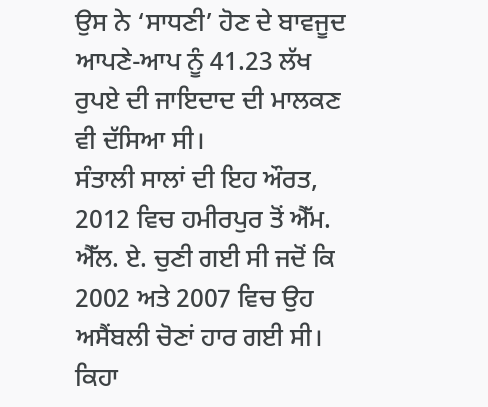ਉਸ ਨੇ ‘ਸਾਧਣੀ’ ਹੋਣ ਦੇ ਬਾਵਜੂਦ ਆਪਣੇ-ਆਪ ਨੂੰ 41.23 ਲੱਖ ਰੁਪਏ ਦੀ ਜਾਇਦਾਦ ਦੀ ਮਾਲਕਣ ਵੀ ਦੱਸਿਆ ਸੀ।
ਸੰਤਾਲੀ ਸਾਲਾਂ ਦੀ ਇਹ ਔਰਤ, 2012 ਵਿਚ ਹਮੀਰਪੁਰ ਤੋਂ ਐੱਮ. ਐੱਲ. ਏ. ਚੁਣੀ ਗਈ ਸੀ ਜਦੋਂ ਕਿ 2002 ਅਤੇ 2007 ਵਿਚ ਉਹ ਅਸੈਂਬਲੀ ਚੋਣਾਂ ਹਾਰ ਗਈ ਸੀ। ਕਿਹਾ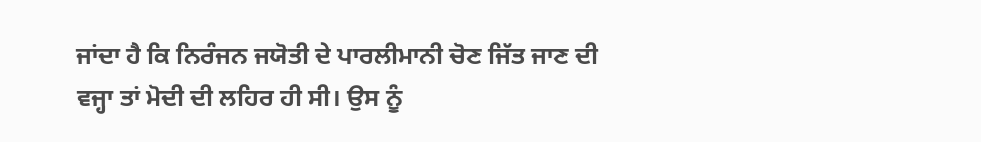ਜਾਂਦਾ ਹੈ ਕਿ ਨਿਰੰਜਨ ਜਯੋਤੀ ਦੇ ਪਾਰਲੀਮਾਨੀ ਚੋਣ ਜਿੱਤ ਜਾਣ ਦੀ ਵਜ੍ਹਾ ਤਾਂ ਮੋਦੀ ਦੀ ਲਹਿਰ ਹੀ ਸੀ। ਉਸ ਨੂੰ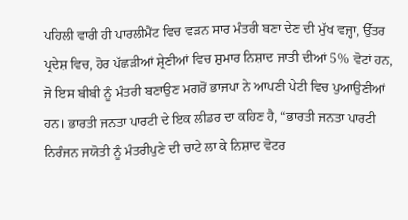ਪਹਿਲੀ ਵਾਰੀ ਹੀ ਪਾਰਲੀਮੈਂਟ ਵਿਚ ਵੜਨ ਸਾਰ ਮੰਤਰੀ ਬਣਾ ਦੇਣ ਦੀ ਮੁੱਖ ਵਜ੍ਹਾ, ਉੱਤਰ ਪ੍ਰਦੇਸ਼ ਵਿਚ, ਹੋਰ ਪੱਛੜੀਆਂ ਸ਼੍ਰੇਣੀਆਂ ਵਿਚ ਸ਼ੁਮਾਰ ਨਿਸ਼ਾਦ ਜਾਤੀ ਦੀਆਂ 5% ਵੋਟਾਂ ਹਨ, ਜੋ ਇਸ ਬੀਬੀ ਨੂੰ ਮੰਤਰੀ ਬਣਾਉਣ ਮਗਰੋਂ ਭਾਜਪਾ ਨੇ ਆਪਣੀ ਪੇਟੀ ਵਿਚ ਪੁਆਉਣੀਆਂ ਹਨ। ਭਾਰਤੀ ਜਨਤਾ ਪਾਰਟੀ ਦੇ ਇਕ ਲੀਡਰ ਦਾ ਕਹਿਣ ਹੈ, “ਭਾਰਤੀ ਜਨਤਾ ਪਾਰਟੀ ਨਿਰੰਜਨ ਜਯੋਤੀ ਨੂੰ ਮੰਤਰੀਪੁਣੇ ਦੀ ਚਾਟੇ ਲਾ ਕੇ ਨਿਸ਼ਾਦ ਵੋਟਰ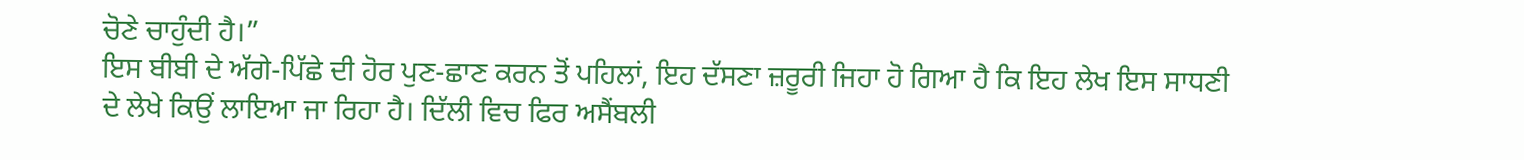ਚੋਣੇ ਚਾਹੁੰਦੀ ਹੈ।”
ਇਸ ਬੀਬੀ ਦੇ ਅੱਗੇ-ਪਿੱਛੇ ਦੀ ਹੋਰ ਪੁਣ-ਛਾਣ ਕਰਨ ਤੋਂ ਪਹਿਲਾਂ, ਇਹ ਦੱਸਣਾ ਜ਼ਰੂਰੀ ਜਿਹਾ ਹੋ ਗਿਆ ਹੈ ਕਿ ਇਹ ਲੇਖ ਇਸ ਸਾਧਣੀ ਦੇ ਲੇਖੇ ਕਿਉਂ ਲਾਇਆ ਜਾ ਰਿਹਾ ਹੈ। ਦਿੱਲੀ ਵਿਚ ਫਿਰ ਅਸੈਂਬਲੀ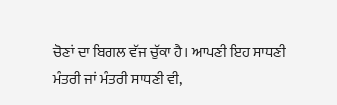ਚੋਣਾਂ ਦਾ ਬਿਗਲ ਵੱਜ ਚੁੱਕਾ ਹੈ। ਆਪਣੀ ਇਹ ਸਾਧਣੀ ਮੰਤਰੀ ਜਾਂ ਮੰਤਰੀ ਸਾਧਣੀ ਵੀ,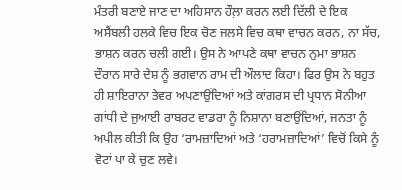ਮੰਤਰੀ ਬਣਾਏ ਜਾਣ ਦਾ ਅਹਿਸਾਨ ਹੌਲ਼ਾ ਕਰਨ ਲਈ ਦਿੱਲੀ ਦੇ ਇਕ ਅਸੈਂਬਲੀ ਹਲਕੇ ਵਿਚ ਇਕ ਚੋਣ ਜਲਸੇ ਵਿਚ ਕਥਾ ਵਾਚਨ ਕਰਨ, ਨਾ ਸੱਚ, ਭਾਸ਼ਨ ਕਰਨ ਚਲੀ ਗਈ। ਉਸ ਨੇ ਆਪਣੇ ਕਥਾ ਵਾਚਨ ਨੁਮਾ ਭਾਸ਼ਨ ਦੌਰਾਨ ਸਾਰੇ ਦੇਸ਼ ਨੂੰ ਭਗਵਾਨ ਰਾਮ ਦੀ ਔਲਾਦ ਕਿਹਾ। ਫਿਰ ਉਸ ਨੇ ਬਹੁਤ ਹੀ ਸ਼ਾਇਰਾਨਾ ਤੇਵਰ ਅਪਣਾਉਂਦਿਆਂ ਅਤੇ ਕਾਂਗਰਸ ਦੀ ਪ੍ਰਧਾਨ ਸੋਨੀਆ ਗਾਂਧੀ ਦੇ ਜੁਆਈ ਰਾਬਰਟ ਵਾਡਰਾ ਨੂੰ ਨਿਸ਼ਾਨਾ ਬਣਾਉਂਦਿਆਂ, ਜਨਤਾ ਨੂੰ ਅਪੀਲ ਕੀਤੀ ਕਿ ਉਹ ‘ਰਾਮਜ਼ਾਦਿਆਂ ਅਤੇ ‘ਹਰਾਮਜ਼ਾਦਿਆਂ’ ਵਿਚੋਂ ਕਿਸੇ ਨੂੰ ਵੋਟਾਂ ਪਾ ਕੇ ਚੁਣ ਲਵੇ।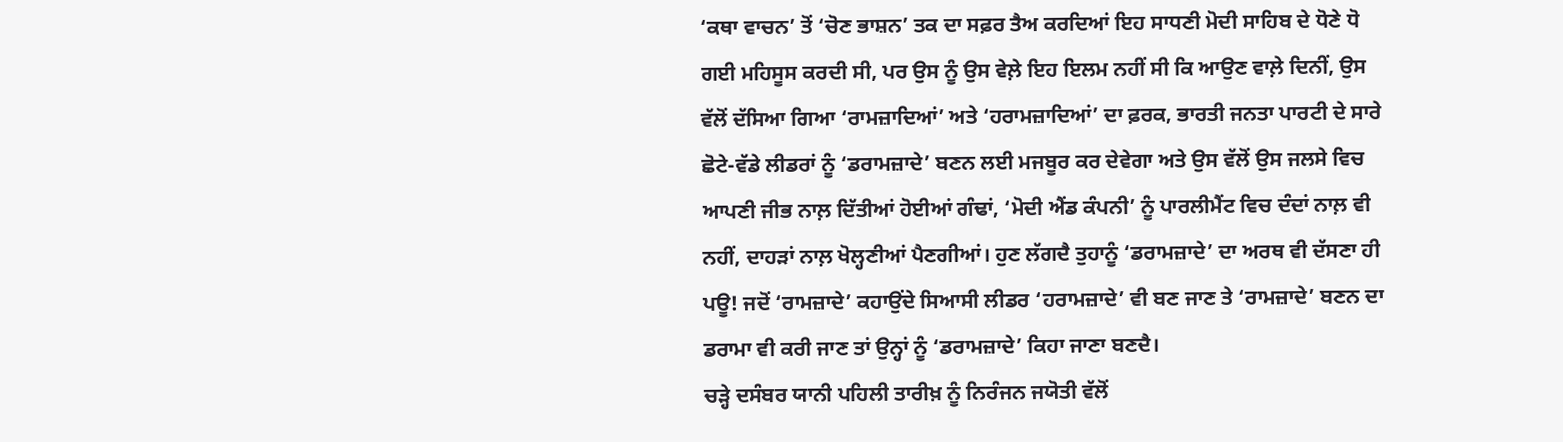‘ਕਥਾ ਵਾਚਨ’ ਤੋਂ ‘ਚੋਣ ਭਾਸ਼ਨ’ ਤਕ ਦਾ ਸਫ਼ਰ ਤੈਅ ਕਰਦਿਆਂ ਇਹ ਸਾਧਣੀ ਮੋਦੀ ਸਾਹਿਬ ਦੇ ਧੋਣੇ ਧੋ ਗਈ ਮਹਿਸੂਸ ਕਰਦੀ ਸੀ, ਪਰ ਉਸ ਨੂੰ ਉਸ ਵੇਲ਼ੇ ਇਹ ਇਲਮ ਨਹੀਂ ਸੀ ਕਿ ਆਉਣ ਵਾਲ਼ੇ ਦਿਨੀਂ, ਉਸ ਵੱਲੋਂ ਦੱਸਿਆ ਗਿਆ ‘ਰਾਮਜ਼ਾਦਿਆਂ’ ਅਤੇ ‘ਹਰਾਮਜ਼ਾਦਿਆਂ’ ਦਾ ਫ਼ਰਕ, ਭਾਰਤੀ ਜਨਤਾ ਪਾਰਟੀ ਦੇ ਸਾਰੇ ਛੋਟੇ-ਵੱਡੇ ਲੀਡਰਾਂ ਨੂੰ ‘ਡਰਾਮਜ਼ਾਦੇ’ ਬਣਨ ਲਈ ਮਜਬੂਰ ਕਰ ਦੇਵੇਗਾ ਅਤੇ ਉਸ ਵੱਲੋਂ ਉਸ ਜਲਸੇ ਵਿਚ ਆਪਣੀ ਜੀਭ ਨਾਲ਼ ਦਿੱਤੀਆਂ ਹੋਈਆਂ ਗੰਢਾਂ, ‘ਮੋਦੀ ਐਂਡ ਕੰਪਨੀ’ ਨੂੰ ਪਾਰਲੀਮੈਂਟ ਵਿਚ ਦੰਦਾਂ ਨਾਲ਼ ਵੀ ਨਹੀਂ, ਦਾਹੜਾਂ ਨਾਲ਼ ਖੋਲ੍ਹਣੀਆਂ ਪੈਣਗੀਆਂ। ਹੁਣ ਲੱਗਦੈ ਤੁਹਾਨੂੰ ‘ਡਰਾਮਜ਼ਾਦੇ’ ਦਾ ਅਰਥ ਵੀ ਦੱਸਣਾ ਹੀ ਪਊ! ਜਦੋਂ ‘ਰਾਮਜ਼ਾਦੇ’ ਕਹਾਉਂਦੇ ਸਿਆਸੀ ਲੀਡਰ ‘ਹਰਾਮਜ਼ਾਦੇ’ ਵੀ ਬਣ ਜਾਣ ਤੇ ‘ਰਾਮਜ਼ਾਦੇ’ ਬਣਨ ਦਾ ਡਰਾਮਾ ਵੀ ਕਰੀ ਜਾਣ ਤਾਂ ਉਨ੍ਹਾਂ ਨੂੰ ‘ਡਰਾਮਜ਼ਾਦੇ’ ਕਿਹਾ ਜਾਣਾ ਬਣਦੈ।
ਚੜ੍ਹੇ ਦਸੰਬਰ ਯਾਨੀ ਪਹਿਲੀ ਤਾਰੀਖ਼ ਨੂੰ ਨਿਰੰਜਨ ਜਯੋਤੀ ਵੱਲੋਂ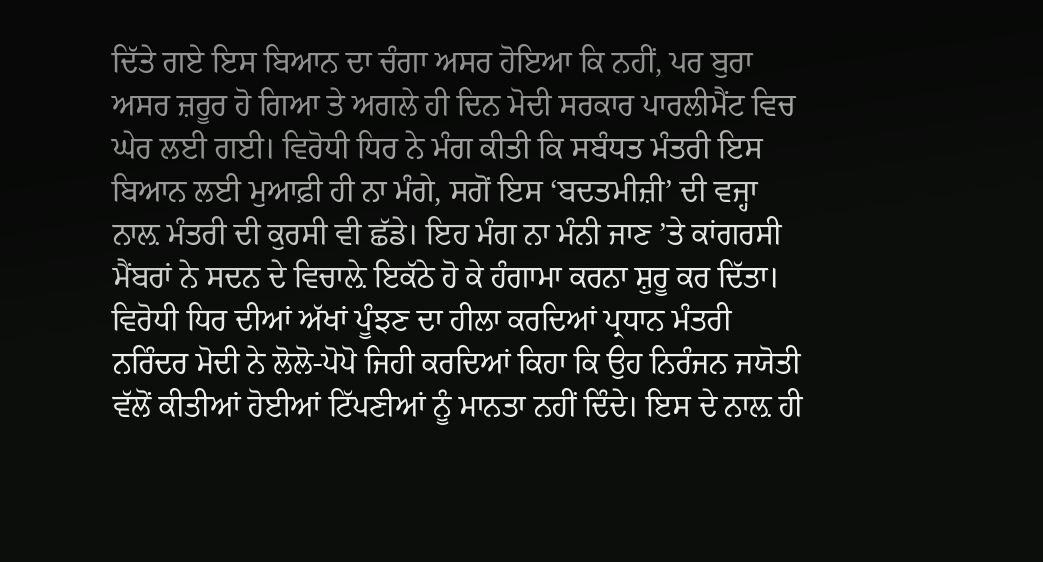ਦਿੱਤੇ ਗਏ ਇਸ ਬਿਆਨ ਦਾ ਚੰਗਾ ਅਸਰ ਹੋਇਆ ਕਿ ਨਹੀਂ, ਪਰ ਬੁਰਾ ਅਸਰ ਜ਼ਰੂਰ ਹੋ ਗਿਆ ਤੇ ਅਗਲੇ ਹੀ ਦਿਨ ਮੋਦੀ ਸਰਕਾਰ ਪਾਰਲੀਮੈਂਟ ਵਿਚ ਘੇਰ ਲਈ ਗਈ। ਵਿਰੋਧੀ ਧਿਰ ਨੇ ਮੰਗ ਕੀਤੀ ਕਿ ਸਬੰਧਤ ਮੰਤਰੀ ਇਸ ਬਿਆਨ ਲਈ ਮੁਆਫ਼ੀ ਹੀ ਨਾ ਮੰਗੇ, ਸਗੋਂ ਇਸ ‘ਬਦਤਮੀਜ਼ੀ’ ਦੀ ਵਜ੍ਹਾ ਨਾਲ਼ ਮੰਤਰੀ ਦੀ ਕੁਰਸੀ ਵੀ ਛੱਡੇ। ਇਹ ਮੰਗ ਨਾ ਮੰਨੀ ਜਾਣ ’ਤੇ ਕਾਂਗਰਸੀ ਮੈਂਬਰਾਂ ਨੇ ਸਦਨ ਦੇ ਵਿਚਾਲ਼ੇ ਇਕੱਠੇ ਹੋ ਕੇ ਹੰਗਾਮਾ ਕਰਨਾ ਸ਼ੁਰੂ ਕਰ ਦਿੱਤਾ। ਵਿਰੋਧੀ ਧਿਰ ਦੀਆਂ ਅੱਖਾਂ ਪੂੰਝਣ ਦਾ ਹੀਲਾ ਕਰਦਿਆਂ ਪ੍ਰਧਾਨ ਮੰਤਰੀ ਨਰਿੰਦਰ ਮੋਦੀ ਨੇ ਲੋਲੋ-ਪੋਪੋ ਜਿਹੀ ਕਰਦਿਆਂ ਕਿਹਾ ਕਿ ਉਹ ਨਿਰੰਜਨ ਜਯੋਤੀ ਵੱਲੋਂ ਕੀਤੀਆਂ ਹੋਈਆਂ ਟਿੱਪਣੀਆਂ ਨੂੰ ਮਾਨਤਾ ਨਹੀਂ ਦਿੰਦੇ। ਇਸ ਦੇ ਨਾਲ਼ ਹੀ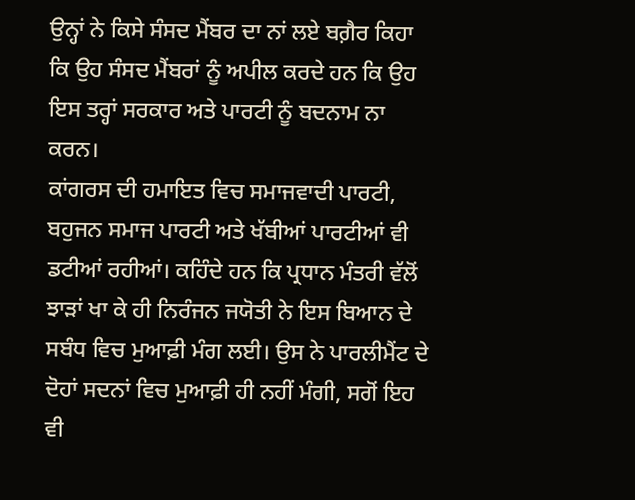ਉਨ੍ਹਾਂ ਨੇ ਕਿਸੇ ਸੰਸਦ ਮੈਂਬਰ ਦਾ ਨਾਂ ਲਏ ਬਗ਼ੈਰ ਕਿਹਾ ਕਿ ਉਹ ਸੰਸਦ ਮੈਂਬਰਾਂ ਨੂੰ ਅਪੀਲ ਕਰਦੇ ਹਨ ਕਿ ਉਹ ਇਸ ਤਰ੍ਹਾਂ ਸਰਕਾਰ ਅਤੇ ਪਾਰਟੀ ਨੂੰ ਬਦਨਾਮ ਨਾ ਕਰਨ।
ਕਾਂਗਰਸ ਦੀ ਹਮਾਇਤ ਵਿਚ ਸਮਾਜਵਾਦੀ ਪਾਰਟੀ, ਬਹੁਜਨ ਸਮਾਜ ਪਾਰਟੀ ਅਤੇ ਖੱਬੀਆਂ ਪਾਰਟੀਆਂ ਵੀ ਡਟੀਆਂ ਰਹੀਆਂ। ਕਹਿੰਦੇ ਹਨ ਕਿ ਪ੍ਰਧਾਨ ਮੰਤਰੀ ਵੱਲੋਂ ਝਾੜਾਂ ਖਾ ਕੇ ਹੀ ਨਿਰੰਜਨ ਜਯੋਤੀ ਨੇ ਇਸ ਬਿਆਨ ਦੇ ਸਬੰਧ ਵਿਚ ਮੁਆਫ਼ੀ ਮੰਗ ਲਈ। ਉਸ ਨੇ ਪਾਰਲੀਮੈਂਟ ਦੇ ਦੋਹਾਂ ਸਦਨਾਂ ਵਿਚ ਮੁਆਫ਼ੀ ਹੀ ਨਹੀਂ ਮੰਗੀ, ਸਗੋਂ ਇਹ ਵੀ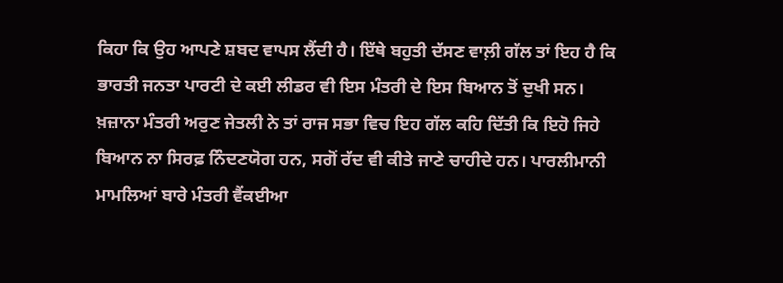ਕਿਹਾ ਕਿ ਉਹ ਆਪਣੇ ਸ਼ਬਦ ਵਾਪਸ ਲੈਂਦੀ ਹੈ। ਇੱਥੇ ਬਹੁਤੀ ਦੱਸਣ ਵਾਲ਼ੀ ਗੱਲ ਤਾਂ ਇਹ ਹੈ ਕਿ ਭਾਰਤੀ ਜਨਤਾ ਪਾਰਟੀ ਦੇ ਕਈ ਲੀਡਰ ਵੀ ਇਸ ਮੰਤਰੀ ਦੇ ਇਸ ਬਿਆਨ ਤੋਂ ਦੁਖੀ ਸਨ। ਖ਼ਜ਼ਾਨਾ ਮੰਤਰੀ ਅਰੁਣ ਜੇਤਲੀ ਨੇ ਤਾਂ ਰਾਜ ਸਭਾ ਵਿਚ ਇਹ ਗੱਲ ਕਹਿ ਦਿੱਤੀ ਕਿ ਇਹੋ ਜਿਹੇ ਬਿਆਨ ਨਾ ਸਿਰਫ਼ ਨਿੰਦਣਯੋਗ ਹਨ, ਸਗੋਂ ਰੱਦ ਵੀ ਕੀਤੇ ਜਾਣੇ ਚਾਹੀਦੇ ਹਨ। ਪਾਰਲੀਮਾਨੀ ਮਾਮਲਿਆਂ ਬਾਰੇ ਮੰਤਰੀ ਵੈਂਕਈਆ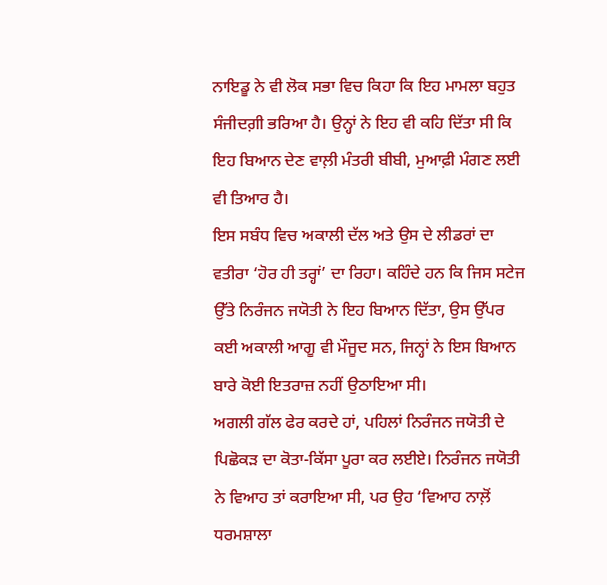ਨਾਇਡੂ ਨੇ ਵੀ ਲੋਕ ਸਭਾ ਵਿਚ ਕਿਹਾ ਕਿ ਇਹ ਮਾਮਲਾ ਬਹੁਤ ਸੰਜੀਦਗ਼ੀ ਭਰਿਆ ਹੈ। ਉਨ੍ਹਾਂ ਨੇ ਇਹ ਵੀ ਕਹਿ ਦਿੱਤਾ ਸੀ ਕਿ ਇਹ ਬਿਆਨ ਦੇਣ ਵਾਲ਼ੀ ਮੰਤਰੀ ਬੀਬੀ, ਮੁਆਫ਼ੀ ਮੰਗਣ ਲਈ ਵੀ ਤਿਆਰ ਹੈ।
ਇਸ ਸਬੰਧ ਵਿਚ ਅਕਾਲੀ ਦੱਲ ਅਤੇ ਉਸ ਦੇ ਲੀਡਰਾਂ ਦਾ ਵਤੀਰਾ ‘ਹੋਰ ਹੀ ਤਰ੍ਹਾਂ’ ਦਾ ਰਿਹਾ। ਕਹਿੰਦੇ ਹਨ ਕਿ ਜਿਸ ਸਟੇਜ ਉੱਤੇ ਨਿਰੰਜਨ ਜਯੋਤੀ ਨੇ ਇਹ ਬਿਆਨ ਦਿੱਤਾ, ਉਸ ਉੱਪਰ ਕਈ ਅਕਾਲੀ ਆਗੂ ਵੀ ਮੌਜੂਦ ਸਨ, ਜਿਨ੍ਹਾਂ ਨੇ ਇਸ ਬਿਆਨ ਬਾਰੇ ਕੋਈ ਇਤਰਾਜ਼ ਨਹੀਂ ਉਠਾਇਆ ਸੀ।
ਅਗਲੀ ਗੱਲ ਫੇਰ ਕਰਦੇ ਹਾਂ, ਪਹਿਲਾਂ ਨਿਰੰਜਨ ਜਯੋਤੀ ਦੇ ਪਿਛੋਕੜ ਦਾ ਕੋਤਾ-ਕਿੱਸਾ ਪੂਰਾ ਕਰ ਲਈਏ। ਨਿਰੰਜਨ ਜਯੋਤੀ ਨੇ ਵਿਆਹ ਤਾਂ ਕਰਾਇਆ ਸੀ, ਪਰ ਉਹ ‘ਵਿਆਹ ਨਾਲ਼ੋਂ ਧਰਮਸ਼ਾਲਾ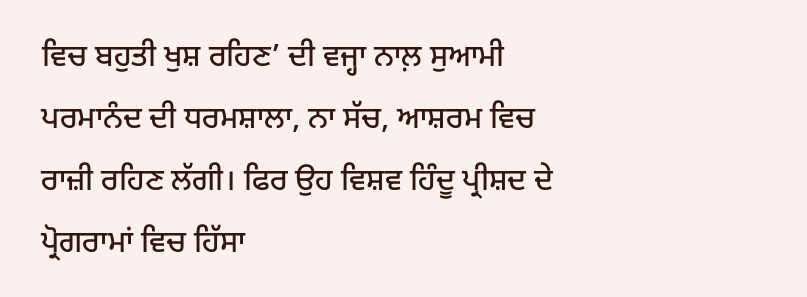ਵਿਚ ਬਹੁਤੀ ਖੁਸ਼ ਰਹਿਣ’ ਦੀ ਵਜ੍ਹਾ ਨਾਲ਼ ਸੁਆਮੀ ਪਰਮਾਨੰਦ ਦੀ ਧਰਮਸ਼ਾਲਾ, ਨਾ ਸੱਚ, ਆਸ਼ਰਮ ਵਿਚ ਰਾਜ਼ੀ ਰਹਿਣ ਲੱਗੀ। ਫਿਰ ਉਹ ਵਿਸ਼ਵ ਹਿੰਦੂ ਪ੍ਰੀਸ਼ਦ ਦੇ ਪ੍ਰੋਗਰਾਮਾਂ ਵਿਚ ਹਿੱਸਾ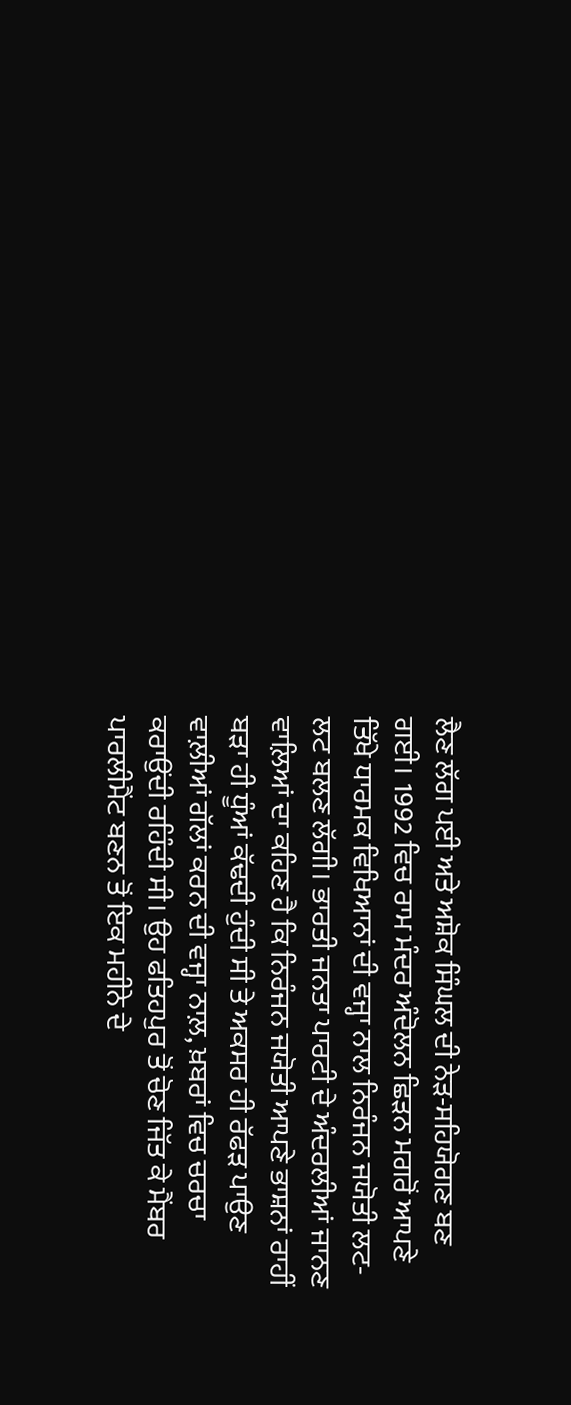ਲੈਣ ਲੱਗ ਪਈ ਅਤੇ ਅਸ਼ੋਕ ਸਿੰਘਲ ਦੀ ਨੇੜ-ਸਹਿਯੋਗਣ ਬਣ ਗਈ। 1992 ਵਿਚ ਰਾਮ ਮੰਦਰ ਅੰਦੋਲਨ ਛਿੜਨ ਮਗਰੋਂ ਆਪਣੇ ਤਿੱਖੇ ਧਾਰਮਕ ਵਿਖਿਆਨਾਂ ਦੀ ਵਜ੍ਹਾ ਨਾਲ ਨਿਰੰਜਨ ਜਯੋਤੀ ਲਟ-ਲਟ ਬਲਣ ਲੱਗੀ। ਭਾਰਤੀ ਜਨਤਾ ਪਾਰਟੀ ਦੇ ਅੰਦਰਲੀਆਂ ਜਾਨਣ ਵਾਲ਼ਿਆਂ ਦਾ ਕਹਿਣ ਹੈ ਕਿ ਨਿਰੰਜਨ ਜਯੋਤੀ ਆਪਣੇ ਭਾਸ਼ਨਾਂ ਰਾਹੀਂ ਬੜਾ ਹੀ ਧੂੰਆਂ ਕੱਢਦੀ ਹੁੰਦੀ ਸੀ ਤੇ ਅਕਸਰ ਹੀ ਰੱਫੜ ਪਾਉਣ ਵਾਲ਼ੀਆਂ ਗੱਲਾਂ ਕਰਨ ਦੀ ਵਜ੍ਹਾ ਨਾਲ਼, ਖ਼ਬਰਾਂ ਵਿਚ ਚਰਚਾ ਕਰਾਉਂਦੀ ਰਹਿੰਦੀ ਸੀ। ਉਹ ਫਤਿਹਪੁਰ ਤੋਂ ਚੋਣ ਜਿੱਤ ਕੇ ਮੈਂਬਰ ਪਾਰਲੀਮੈਂਟ ਬਣਨ ਤੋਂ ਇਕ ਮਹੀਨੇ ਦੇ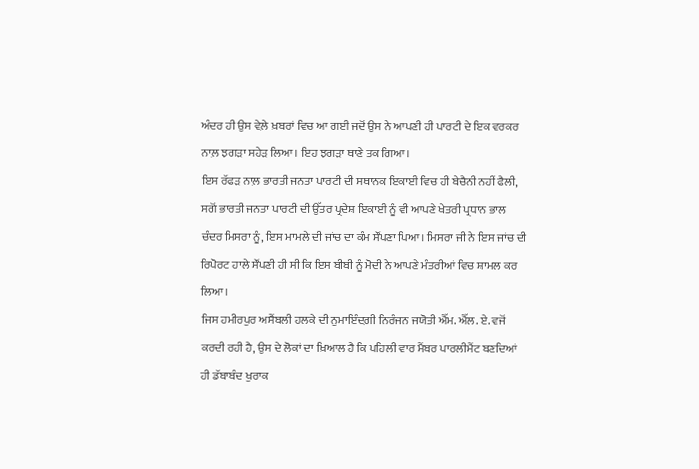ਅੰਦਰ ਹੀ ਉਸ ਵੇਲ਼ੇ ਖ਼ਬਰਾਂ ਵਿਚ ਆ ਗਈ ਜਦੋਂ ਉਸ ਨੇ ਆਪਣੀ ਹੀ ਪਾਰਟੀ ਦੇ ਇਕ ਵਰਕਰ ਨਾਲ਼ ਝਗੜਾ ਸਹੇੜ ਲਿਆ। ਇਹ ਝਗੜਾ ਥਾਣੇ ਤਕ ਗਿਆ।
ਇਸ ਰੱਫੜ ਨਾਲ਼ ਭਾਰਤੀ ਜਨਤਾ ਪਾਰਟੀ ਦੀ ਸਥਾਨਕ ਇਕਾਈ ਵਿਚ ਹੀ ਬੇਚੈਨੀ ਨਹੀਂ ਫੈਲੀ, ਸਗੋਂ ਭਾਰਤੀ ਜਨਤਾ ਪਾਰਟੀ ਦੀ ਉੱਤਰ ਪ੍ਰਦੇਸ਼ ਇਕਾਈ ਨੂੰ ਵੀ ਆਪਣੇ ਖੇਤਰੀ ਪ੍ਰਧਾਨ ਭਾਲ ਚੰਦਰ ਮਿਸਰਾ ਨੂੰ, ਇਸ ਮਾਮਲੇ ਦੀ ਜਾਂਚ ਦਾ ਕੰਮ ਸੌਂਪਣਾ ਪਿਆ। ਮਿਸਰਾ ਜੀ ਨੇ ਇਸ ਜਾਂਚ ਦੀ ਰਿਪੋਰਟ ਹਾਲੇ ਸੌਂਪਣੀ ਹੀ ਸੀ ਕਿ ਇਸ ਬੀਬੀ ਨੂੰ ਮੋਦੀ ਨੇ ਆਪਣੇ ਮੰਤਰੀਆਂ ਵਿਚ ਸ਼ਾਮਲ ਕਰ ਲਿਆ।
ਜਿਸ ਹਮੀਰਪੁਰ ਅਸੈਂਬਲੀ ਹਲਕੇ ਦੀ ਨੁਮਾਇੰਦਗ਼ੀ ਨਿਰੰਜਨ ਜਯੋਤੀ ਐੱਮ. ਐੱਲ. ਏ. ਵਜੋਂ ਕਰਦੀ ਰਹੀ ਹੈ, ਉਸ ਦੇ ਲੋਕਾਂ ਦਾ ਖ਼ਿਆਲ ਹੈ ਕਿ ਪਹਿਲੀ ਵਾਰ ਮੈਂਬਰ ਪਾਰਲੀਮੈਂਟ ਬਣਦਿਆਂ ਹੀ ਡੱਬਾਬੰਦ ਖੁਰਾਕ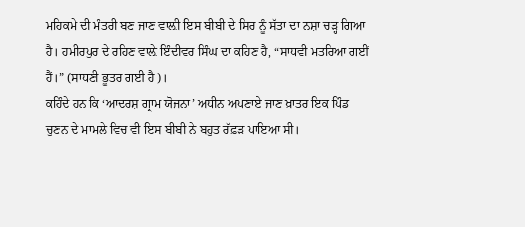ਮਹਿਕਮੇ ਦੀ ਮੰਤਰੀ ਬਣ ਜਾਣ ਵਾਲ਼ੀ ਇਸ ਬੀਬੀ ਦੇ ਸਿਰ ਨੂੰ ਸੱਤਾ ਦਾ ਨਸ਼ਾ ਚੜ੍ਹ ਗਿਆ ਹੈ। ਹਮੀਰਪੁਰ ਦੇ ਰਹਿਣ ਵਾਲ਼ੇ ਇੰਦੀਵਰ ਸਿੰਘ ਦਾ ਕਹਿਣ ਹੈ, “ਸਾਧਵੀ ਮਤਰਿਆ ਗਈਂ ਹੈਂ।” (ਸਾਧਣੀ ਭੂਤਰ ਗਈ ਹੈ)।
ਕਹਿੰਦੇ ਹਨ ਕਿ ‘ਆਦਰਸ਼ ਗ੍ਰਾਮ ਯੋਜਨਾ’ ਅਧੀਨ ਅਪਣਾਏ ਜਾਣ ਖ਼ਾਤਰ ਇਕ ਪਿੰਡ ਚੁਣਨ ਦੇ ਮਾਮਲੇ ਵਿਚ ਵੀ ਇਸ ਬੀਬੀ ਨੇ ਬਹੁਤ ਰੱਫ਼ੜ ਪਾਇਆ ਸੀ।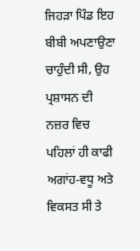ਜਿਹੜਾ ਪਿੰਡ ਇਹ ਬੀਬੀ ਅਪਣਾਉਣਾ ਚਾਹੁੰਦੀ ਸੀ, ਉਹ ਪ੍ਰਸ਼ਾਸਨ ਦੀ ਨਜ਼ਰ ਵਿਚ ਪਹਿਲਾਂ ਹੀ ਕਾਫੀ ਅਗਾਂਹ-ਵਧੂ ਅਤੇ ਵਿਕਸਤ ਸੀ ਤੇ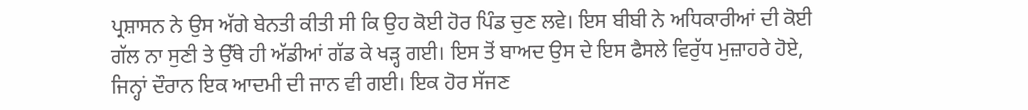ਪ੍ਰਸ਼ਾਸਨ ਨੇ ਉਸ ਅੱਗੇ ਬੇਨਤੀ ਕੀਤੀ ਸੀ ਕਿ ਉਹ ਕੋਈ ਹੋਰ ਪਿੰਡ ਚੁਣ ਲਵੇ। ਇਸ ਬੀਬੀ ਨੇ ਅਧਿਕਾਰੀਆਂ ਦੀ ਕੋਈ ਗੱਲ ਨਾ ਸੁਣੀ ਤੇ ਉੱਥੇ ਹੀ ਅੱਡੀਆਂ ਗੱਡ ਕੇ ਖੜ੍ਹ ਗਈ। ਇਸ ਤੋਂ ਬਾਅਦ ਉਸ ਦੇ ਇਸ ਫੈਸਲੇ ਵਿਰੁੱਧ ਮੁਜ਼ਾਹਰੇ ਹੋਏ, ਜਿਨ੍ਹਾਂ ਦੌਰਾਨ ਇਕ ਆਦਮੀ ਦੀ ਜਾਨ ਵੀ ਗਈ। ਇਕ ਹੋਰ ਸੱਜਣ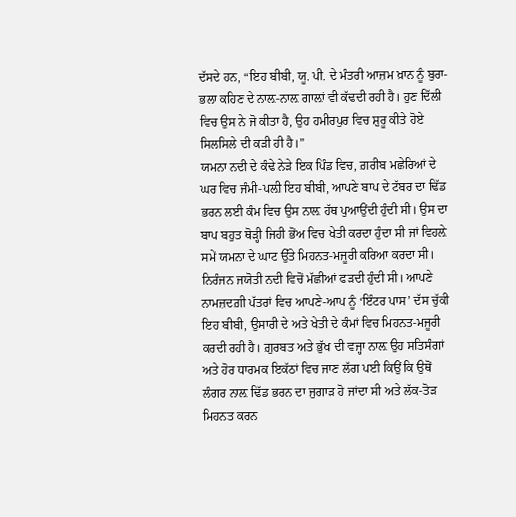ਦੱਸਦੇ ਹਨ, “ਇਹ ਬੀਬੀ, ਯੂ. ਪੀ. ਦੇ ਮੰਤਰੀ ਆਜ਼ਮ ਖ਼ਾਨ ਨੂੰ ਬੁਰਾ-ਭਲਾ ਕਹਿਣ ਦੇ ਨਾਲ਼-ਨਾਲ਼ ਗਾਲ਼ਾਂ ਵੀ ਕੱਢਦੀ ਰਹੀ ਹੈ। ਹੁਣ ਦਿੱਲੀ ਵਿਚ ਉਸ ਨੇ ਜੋ ਕੀਤਾ ਹੈ, ਉਹ ਹਮੀਰਪੁਰ ਵਿਚ ਸ਼ੁਰੂ ਕੀਤੇ ਹੋਏ ਸਿਲਸਿਲੇ ਦੀ ਕੜੀ ਹੀ ਹੈ।”
ਯਮਨਾ ਨਦੀ ਦੇ ਕੰਢੇ ਨੇੜੇ ਇਕ ਪਿੰਡ ਵਿਚ, ਗ਼ਰੀਬ ਮਛੇਰਿਆਂ ਦੇ ਘਰ ਵਿਚ ਜੰਮੀ-ਪਲ਼ੀ ਇਹ ਬੀਬੀ, ਆਪਣੇ ਬਾਪ ਦੇ ਟੱਬਰ ਦਾ ਢਿੱਡ ਭਰਨ ਲਈ ਕੰਮ ਵਿਚ ਉਸ ਨਾਲ਼ ਹੱਥ ਪੁਆਉਂਦੀ ਹੁੰਦੀ ਸੀ। ਉਸ ਦਾ ਬਾਪ ਬਹੁਤ ਥੋੜ੍ਹੀ ਜਿਹੀ ਭੋਂਅ ਵਿਚ ਖੇਤੀ ਕਰਦਾ ਹੁੰਦਾ ਸੀ ਜਾਂ ਵਿਹਲ਼ੇ ਸਮੇਂ ਯਮਨਾ ਦੇ ਘਾਟ ਉੱਤੇ ਮਿਹਨਤ-ਮਜੂਰੀ ਕਰਿਆ ਕਰਦਾ ਸੀ। ਨਿਰੰਜਨ ਜਯੋਤੀ ਨਦੀ ਵਿਚੋਂ ਮੱਛੀਆਂ ਫੜਦੀ ਹੁੰਦੀ ਸੀ। ਆਪਣੇ ਨਾਮਜ਼ਦਗ਼ੀ ਪੱਤਰਾਂ ਵਿਚ ਆਪਣੇ-ਆਪ ਨੂੰ ‘ਇੰਟਰ ਪਾਸ’ ਦੱਸ ਚੁੱਕੀ ਇਹ ਬੀਬੀ, ਉਸਾਰੀ ਦੇ ਅਤੇ ਖੇਤੀ ਦੇ ਕੰਮਾਂ ਵਿਚ ਮਿਹਨਤ-ਮਜੂਰੀ ਕਰਦੀ ਰਹੀ ਹੈ। ਗ਼ੁਰਬਤ ਅਤੇ ਭੁੱਖ ਦੀ ਵਜ੍ਹਾ ਨਾਲ਼ ਉਹ ਸਤਿਸੰਗਾਂ ਅਤੇ ਹੋਰ ਧਾਰਮਕ ਇਕੱਠਾਂ ਵਿਚ ਜਾਣ ਲੱਗ ਪਈ ਕਿਉਂ ਕਿ ਉਥੋਂ ਲੰਗਰ ਨਾਲ਼ ਢਿੱਡ ਭਰਨ ਦਾ ਜੁਗਾੜ ਹੋ ਜਾਂਦਾ ਸੀ ਅਤੇ ਲੱਕ-ਤੋੜ ਮਿਹਨਤ ਕਰਨ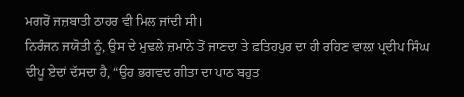ਮਗਰੋਂ ਜਜ਼ਬਾਤੀ ਠਾਹਰ ਵੀ ਮਿਲ ਜਾਂਦੀ ਸੀ।
ਨਿਰੰਜਨ ਜਯੋਤੀ ਨੂੰ, ਉਸ ਦੇ ਮੁਢਲੇ ਜ਼ਮਾਨੇ ਤੋਂ ਜਾਣਦਾ ਤੇ ਫ਼ਤਿਹਪੁਰ ਦਾ ਹੀ ਰਹਿਣ ਵਾਲ਼ਾ ਪ੍ਰਦੀਪ ਸਿੰਘ ਦੀਪੂ ਏਦਾਂ ਦੱਸਦਾ ਹੈ, “ਉਹ ਭਗਵਦ ਗੀਤਾ ਦਾ ਪਾਠ ਬਹੁਤ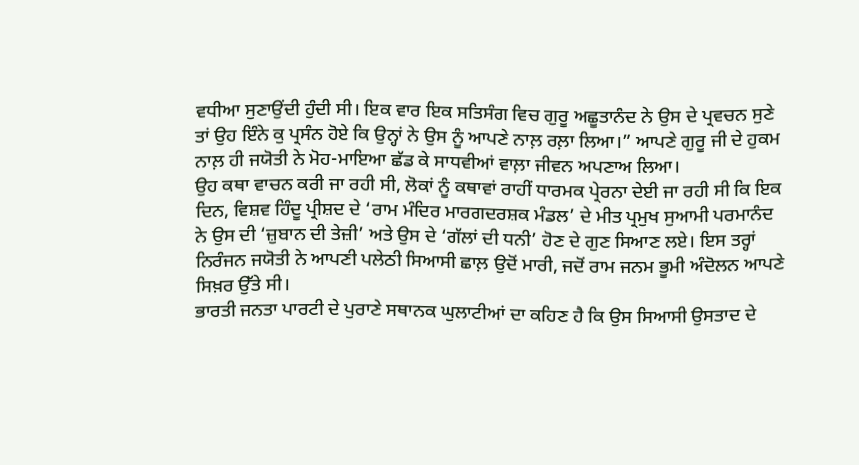ਵਧੀਆ ਸੁਣਾਉਂਦੀ ਹੁੰਦੀ ਸੀ। ਇਕ ਵਾਰ ਇਕ ਸਤਿਸੰਗ ਵਿਚ ਗੁਰੂ ਅਛੂਤਾਨੰਦ ਨੇ ਉਸ ਦੇ ਪ੍ਰਵਚਨ ਸੁਣੇ ਤਾਂ ਉਹ ਇੰਨੇ ਕੁ ਪ੍ਰਸੰਨ ਹੋਏ ਕਿ ਉਨ੍ਹਾਂ ਨੇ ਉਸ ਨੂੰ ਆਪਣੇ ਨਾਲ਼ ਰਲ਼ਾ ਲਿਆ।” ਆਪਣੇ ਗੁਰੂ ਜੀ ਦੇ ਹੁਕਮ ਨਾਲ਼ ਹੀ ਜਯੋਤੀ ਨੇ ਮੋਹ-ਮਾਇਆ ਛੱਡ ਕੇ ਸਾਧਵੀਆਂ ਵਾਲ਼ਾ ਜੀਵਨ ਅਪਣਾਅ ਲਿਆ।
ਉਹ ਕਥਾ ਵਾਚਨ ਕਰੀ ਜਾ ਰਹੀ ਸੀ, ਲੋਕਾਂ ਨੂੰ ਕਥਾਵਾਂ ਰਾਹੀਂ ਧਾਰਮਕ ਪ੍ਰੇਰਨਾ ਦੇਈ ਜਾ ਰਹੀ ਸੀ ਕਿ ਇਕ ਦਿਨ, ਵਿਸ਼ਵ ਹਿੰਦੂ ਪ੍ਰੀਸ਼ਦ ਦੇ ‘ਰਾਮ ਮੰਦਿਰ ਮਾਰਗਦਰਸ਼ਕ ਮੰਡਲ’ ਦੇ ਮੀਤ ਪ੍ਰਮੁਖ ਸੁਆਮੀ ਪਰਮਾਨੰਦ ਨੇ ਉਸ ਦੀ ‘ਜ਼ੁਬਾਨ ਦੀ ਤੇਜ਼ੀ’ ਅਤੇ ਉਸ ਦੇ ‘ਗੱਲਾਂ ਦੀ ਧਨੀ’ ਹੋਣ ਦੇ ਗੁਣ ਸਿਆਣ ਲਏ। ਇਸ ਤਰ੍ਹਾਂ ਨਿਰੰਜਨ ਜਯੋਤੀ ਨੇ ਆਪਣੀ ਪਲੇਠੀ ਸਿਆਸੀ ਛਾਲ਼ ਉਦੋਂ ਮਾਰੀ, ਜਦੋਂ ਰਾਮ ਜਨਮ ਭੂਮੀ ਅੰਦੋਲਨ ਆਪਣੇ ਸਿਖ਼ਰ ਉੱਤੇ ਸੀ।
ਭਾਰਤੀ ਜਨਤਾ ਪਾਰਟੀ ਦੇ ਪੁਰਾਣੇ ਸਥਾਨਕ ਘੁਲਾਟੀਆਂ ਦਾ ਕਹਿਣ ਹੈ ਕਿ ਉਸ ਸਿਆਸੀ ਉਸਤਾਦ ਦੇ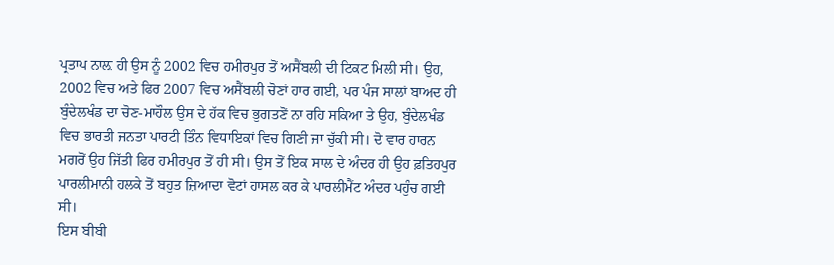ਪ੍ਰਤਾਪ ਨਾਲ਼ ਹੀ ਉਸ ਨੂੰ 2002 ਵਿਚ ਹਮੀਰਪੁਰ ਤੋਂ ਅਸੈਂਬਲੀ ਦੀ ਟਿਕਟ ਮਿਲੀ ਸੀ। ਉਹ, 2002 ਵਿਚ ਅਤੇ ਫਿਰ 2007 ਵਿਚ ਅਸੈਂਬਲੀ ਚੋਣਾਂ ਹਾਰ ਗਈ, ਪਰ ਪੰਜ ਸਾਲਾਂ ਬਾਅਦ ਹੀ ਬੁੰਦੇਲਖੰਡ ਦਾ ਚੋਣ-ਮਾਹੌਲ ਉਸ ਦੇ ਹੱਕ ਵਿਚ ਭੁਗਤਣੋਂ ਨਾ ਰਹਿ ਸਕਿਆ ਤੇ ਉਹ, ਬੁੰਦੇਲਖੰਡ ਵਿਚ ਭਾਰਤੀ ਜਨਤਾ ਪਾਰਟੀ ਤਿੰਨ ਵਿਧਾਇਕਾਂ ਵਿਚ ਗਿਣੀ ਜਾ ਚੁੱਕੀ ਸੀ। ਦੋ ਵਾਰ ਹਾਰਨ ਮਗਰੋਂ ਉਹ ਜਿੱਤੀ ਫਿਰ ਹਮੀਰਪੁਰ ਤੋਂ ਹੀ ਸੀ। ਉਸ ਤੋਂ ਇਕ ਸਾਲ ਦੇ ਅੰਦਰ ਹੀ ਉਹ ਫ਼ਤਿਹਪੁਰ ਪਾਰਲੀਮਾਨੀ ਹਲਕੇ ਤੋਂ ਬਹੁਤ ਜ਼ਿਆਦਾ ਵੋਟਾਂ ਹਾਸਲ ਕਰ ਕੇ ਪਾਰਲੀਮੈਂਟ ਅੰਦਰ ਪਹੁੰਚ ਗਈ ਸੀ।
ਇਸ ਬੀਬੀ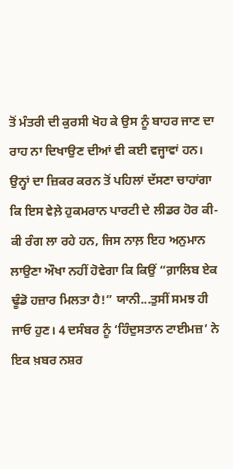ਤੋਂ ਮੰਤਰੀ ਦੀ ਕੁਰਸੀ ਖੋਹ ਕੇ ਉਸ ਨੂੰ ਬਾਹਰ ਜਾਣ ਦਾ ਰਾਹ ਨਾ ਦਿਖਾਉਣ ਦੀਆਂ ਵੀ ਕਈ ਵਜ੍ਹਾਵਾਂ ਹਨ। ਉਨ੍ਹਾਂ ਦਾ ਜ਼ਿਕਰ ਕਰਨ ਤੋਂ ਪਹਿਲਾਂ ਦੱਸਣਾ ਚਾਹਾਂਗਾ ਕਿ ਇਸ ਵੇਲ਼ੇ ਹੁਕਮਰਾਨ ਪਾਰਟੀ ਦੇ ਲੀਡਰ ਹੋਰ ਕੀ-ਕੀ ਰੰਗ ਲਾ ਰਹੇ ਹਨ, ਜਿਸ ਨਾਲ਼ ਇਹ ਅਨੁਮਾਨ ਲਾਉਣਾ ਔਖਾ ਨਹੀਂ ਹੋਵੇਗਾ ਕਿ ਕਿਉਂ “ਗ਼ਾਲਿਬ ਏਕ ਢੂੰਡੋ ਹਜ਼ਾਰ ਮਿਲਤਾ ਹੈ!” ਯਾਨੀ...ਤੁਸੀਂ ਸਮਝ ਹੀ ਜਾਓ ਹੁਣ। 4 ਦਸੰਬਰ ਨੂੰ ‘ਹਿੰਦੁਸਤਾਨ ਟਾਈਮਜ਼’ ਨੇ ਇਕ ਖ਼ਬਰ ਨਸ਼ਰ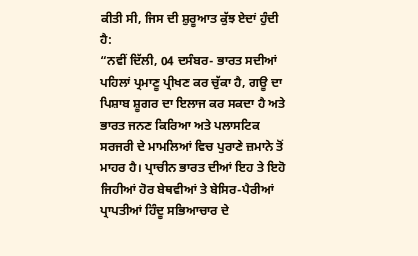ਕੀਤੀ ਸੀ, ਜਿਸ ਦੀ ਸ਼ੁਰੂਆਤ ਕੁੱਝ ਏਦਾਂ ਹੁੰਦੀ ਹੈ:
“ਨਵੀਂ ਦਿੱਲੀ, 04 ਦਸੰਬਰ- ਭਾਰਤ ਸਦੀਆਂ ਪਹਿਲਾਂ ਪ੍ਰਮਾਣੂ ਪ੍ਰੀਖਣ ਕਰ ਚੁੱਕਾ ਹੈ, ਗਊ ਦਾ ਪਿਸ਼ਾਬ ਸ਼ੂਗਰ ਦਾ ਇਲਾਜ ਕਰ ਸਕਦਾ ਹੈ ਅਤੇ ਭਾਰਤ ਜਨਣ ਕਿਰਿਆ ਅਤੇ ਪਲਾਸਟਿਕ ਸਰਜਰੀ ਦੇ ਮਾਮਲਿਆਂ ਵਿਚ ਪੁਰਾਣੇ ਜ਼ਮਾਨੇ ਤੋਂ ਮਾਹਰ ਹੈ। ਪ੍ਰਾਚੀਨ ਭਾਰਤ ਦੀਆਂ ਇਹ ਤੇ ਇਹੋ ਜਿਹੀਆਂ ਹੋਰ ਬੇਥਵੀਆਂ ਤੇ ਬੇਸਿਰ-ਪੈਰੀਆਂ ਪ੍ਰਾਪਤੀਆਂ ਹਿੰਦੂ ਸਭਿਆਚਾਰ ਦੇ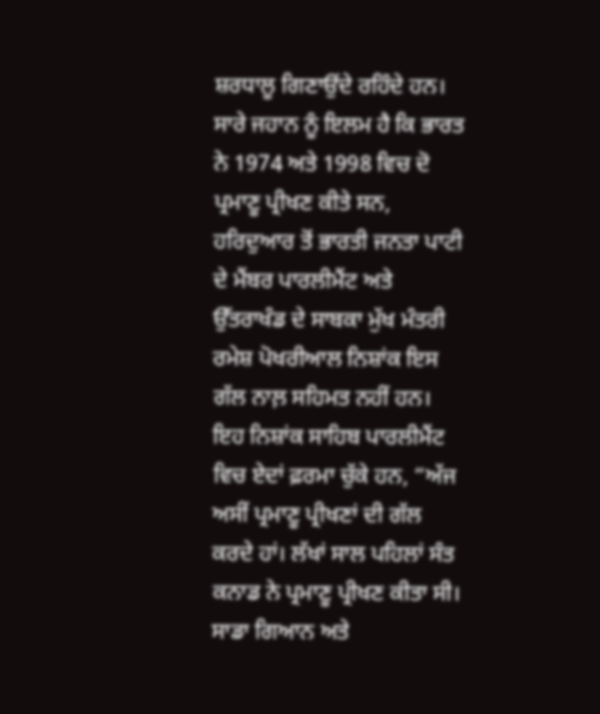ਸ਼ਰਧਾਲੂ ਗਿਣਾਉਂਦੇ ਰਹਿੰਦੇ ਹਨ।
ਸਾਰੇ ਜਹਾਨ ਨੂੰ ਇਲਮ ਹੈ ਕਿ ਭਾਰਤ ਨੇ 1974 ਅਤੇ 1998 ਵਿਚ ਦੋ ਪ੍ਰਮਾਣੂ ਪ੍ਰੀਖਣ ਕੀਤੇ ਸਨ, ਹਰਿਦੁਆਰ ਤੋਂ ਭਾਰਤੀ ਜਨਤਾ ਪਾਟੀ ਦੇ ਮੈਂਬਰ ਪਾਰਲੀਮੈਂਟ ਅਤੇ ਉੱਤਰਾਖੰਡ ਦੇ ਸਾਬਕਾ ਮੁੱਖ ਮੰਤਰੀ ਰਮੇਸ਼ ਪੋਖਰੀਆਲ ਨਿਸ਼ਾਂਕ ਇਸ ਗੱਲ ਨਾਲ਼ ਸਹਿਮਤ ਨਹੀਂ ਹਨ। ਇਹ ਨਿਸ਼ਾਂਕ ਸਾਹਿਬ ਪਾਰਲੀਮੈਂਟ ਵਿਚ ਏਦਾਂ ਫ਼ਰਮਾ ਚੁੱਕੇ ਹਨ, “ਅੱਜ ਅਸੀਂ ਪ੍ਰਮਾਣੂ ਪ੍ਰੀਖਣਾਂ ਦੀ ਗੱਲ ਕਰਦੇ ਹਾਂ। ਲੱਖਾਂ ਸਾਲ ਪਹਿਲਾਂ ਸੰਤ ਕਨਾਡ ਨੇ ਪ੍ਰਮਾਣੂ ਪ੍ਰੀਖਣ ਕੀਤਾ ਸੀ। ਸਾਡਾ ਗਿਆਨ ਅਤੇ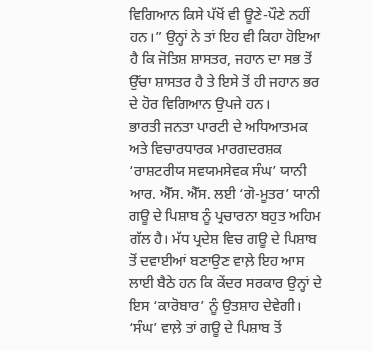ਵਿਗਿਆਨ ਕਿਸੇ ਪੱਖੋਂ ਵੀ ਊਣੇ-ਪੌਣੇ ਨਹੀਂ ਹਨ।” ਉਨ੍ਹਾਂ ਨੇ ਤਾਂ ਇਹ ਵੀ ਕਿਹਾ ਹੋਇਆ ਹੈ ਕਿ ਜੋਤਿਸ਼ ਸ਼ਾਸਤਰ, ਜਹਾਨ ਦਾ ਸਭ ਤੋਂ ਉੱਚਾ ਸ਼ਾਸਤਰ ਹੈ ਤੇ ਇਸੇ ਤੋਂ ਹੀ ਜਹਾਨ ਭਰ ਦੇ ਹੋਰ ਵਿਗਿਆਨ ਉਪਜੇ ਹਨ।
ਭਾਰਤੀ ਜਨਤਾ ਪਾਰਟੀ ਦੇ ਅਧਿਆਤਮਕ ਅਤੇ ਵਿਚਾਰਧਾਰਕ ਮਾਰਗਦਰਸ਼ਕ ‘ਰਾਸ਼ਟਰੀਯ ਸਵਯਮਸੇਵਕ ਸੰਘ’ ਯਾਨੀ ਆਰ. ਐੱਸ. ਐੱਸ. ਲਈ ‘ਗੋ-ਮੂਤਰ’ ਯਾਨੀ ਗਊ ਦੇ ਪਿਸ਼ਾਬ ਨੂੰ ਪ੍ਰਚਾਰਨਾ ਬਹੁਤ ਅਹਿਮ ਗੱਲ ਹੈ। ਮੱਧ ਪ੍ਰਦੇਸ਼ ਵਿਚ ਗਊ ਦੇ ਪਿਸ਼ਾਬ ਤੋਂ ਦਵਾਈਆਂ ਬਣਾਉਣ ਵਾਲ਼ੇ ਇਹ ਆਸ ਲਾਈ ਬੈਠੇ ਹਨ ਕਿ ਕੇਂਦਰ ਸਰਕਾਰ ਉਨ੍ਹਾਂ ਦੇ ਇਸ ‘ਕਾਰੋਬਾਰ’ ਨੂੰ ਉਤਸ਼ਾਹ ਦੇਵੇਗੀ। ‘ਸੰਘ’ ਵਾਲ਼ੇ ਤਾਂ ਗਊ ਦੇ ਪਿਸ਼ਾਬ ਤੋਂ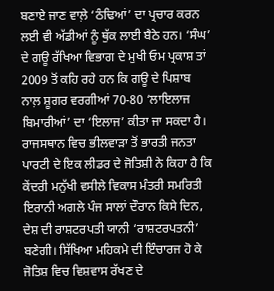ਬਣਾਏ ਜਾਣ ਵਾਲ਼ੇ ‘ਠੰਢਿਆਂ’ ਦਾ ਪ੍ਰਚਾਰ ਕਰਨ ਲਈ ਵੀ ਅੱਡੀਆਂ ਨੂੰ ਥੁੱਕ ਲਾਈ ਬੈਠੇ ਹਨ। ‘ਸੰਘ’ ਦੇ ਗਊ ਰੱਖਿਆ ਵਿਭਾਗ ਦੇ ਮੁਖੀ ਓਮ ਪ੍ਰਕਾਸ਼ ਤਾਂ 2009 ਤੋਂ ਕਹਿ ਰਹੇ ਹਨ ਕਿ ਗਊ ਦੇ ਪਿਸ਼ਾਬ ਨਾਲ਼ ਸ਼ੂਗਰ ਵਰਗੀਆਂ 70-80 ‘ਲਾਇਲਾਜ ਬਿਮਾਰੀਆਂ’ ਦਾ ‘ਇਲਾਜ’ ਕੀਤਾ ਜਾ ਸਕਦਾ ਹੈ।
ਰਾਜਸਥਾਨ ਵਿਚ ਭੀਲਵਾੜਾ ਤੋਂ ਭਾਰਤੀ ਜਨਤਾ ਪਾਰਟੀ ਦੇ ਇਕ ਲੀਡਰ ਦੇ ਜੋਤਿਸ਼ੀ ਨੇ ਕਿਹਾ ਹੈ ਕਿ ਕੇਂਦਰੀ ਮਨੁੱਖੀ ਵਸੀਲੇ ਵਿਕਾਸ ਮੰਤਰੀ ਸਮਰਿਤੀ ਇਰਾਨੀ ਅਗਲੇ ਪੰਜ ਸਾਲਾਂ ਦੌਰਾਨ ਕਿਸੇ ਦਿਨ, ਦੇਸ਼ ਦੀ ਰਾਸ਼ਟਰਪਤੀ ਯਾਨੀ ‘ਰਾਸ਼ਟਰਪਤਨੀ’ ਬਣੇਗੀ। ਸਿੱਖਿਆ ਮਹਿਕਮੇ ਦੀ ਇੰਚਾਰਜ ਹੋ ਕੇ ਜੋਤਿਸ਼ ਵਿਚ ਵਿਸ਼ਵਾਸ ਰੱਖਣ ਦੇ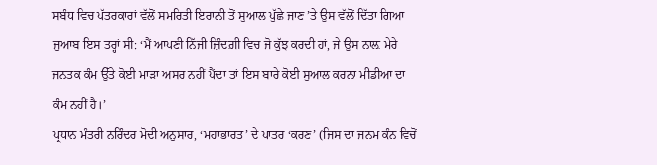ਸਬੰਧ ਵਿਚ ਪੱਤਰਕਾਰਾਂ ਵੱਲੋਂ ਸਮਰਿਤੀ ਇਰਾਨੀ ਤੋਂ ਸੁਆਲ ਪੁੱਛੇ ਜਾਣ ’ਤੇ ਉਸ ਵੱਲੋਂ ਦਿੱਤਾ ਗਿਆ ਜੁਆਬ ਇਸ ਤਰ੍ਹਾਂ ਸੀ: ‘ਮੈਂ ਆਪਣੀ ਨਿੱਜੀ ਜ਼ਿੰਦਗ਼ੀ ਵਿਚ ਜੋ ਕੁੱਝ ਕਰਦੀ ਹਾਂ, ਜੇ ਉਸ ਨਾਲ਼ ਮੇਰੇ ਜਨਤਕ ਕੰਮ ਉੱਤੇ ਕੋਈ ਮਾੜਾ ਅਸਰ ਨਹੀਂ ਪੈਂਦਾ ਤਾਂ ਇਸ ਬਾਰੇ ਕੋਈ ਸੁਆਲ ਕਰਨਾ ਮੀਡੀਆ ਦਾ ਕੰਮ ਨਹੀਂ ਹੈ।’
ਪ੍ਰਧਾਨ ਮੰਤਰੀ ਨਰਿੰਦਰ ਮੋਦੀ ਅਨੁਸਾਰ, ‘ਮਹਾਭਾਰਤ’ ਦੇ ਪਾਤਰ ‘ਕਰਣ’ (ਜਿਸ ਦਾ ਜਨਮ ਕੰਨ ਵਿਚੋਂ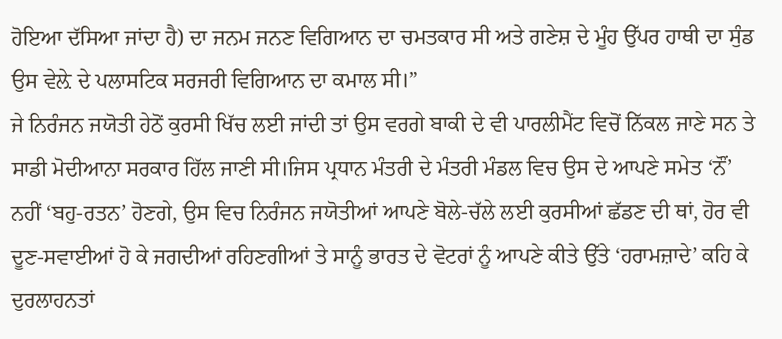ਹੋਇਆ ਦੱਸਿਆ ਜਾਂਦਾ ਹੈ) ਦਾ ਜਨਮ ਜਨਣ ਵਿਗਿਆਨ ਦਾ ਚਮਤਕਾਰ ਸੀ ਅਤੇ ਗਣੇਸ਼ ਦੇ ਮੂੰਹ ਉੱਪਰ ਹਾਥੀ ਦਾ ਸੁੰਡ ਉਸ ਵੇਲ਼ੇ ਦੇ ਪਲਾਸਟਿਕ ਸਰਜਰੀ ਵਿਗਿਆਨ ਦਾ ਕਮਾਲ ਸੀ।”
ਜੇ ਨਿਰੰਜਨ ਜਯੋਤੀ ਹੇਠੋਂ ਕੁਰਸੀ ਖਿੱਚ ਲਈ ਜਾਂਦੀ ਤਾਂ ਉਸ ਵਰਗੇ ਬਾਕੀ ਦੇ ਵੀ ਪਾਰਲੀਮੈਂਟ ਵਿਚੋਂ ਨਿੱਕਲ ਜਾਣੇ ਸਨ ਤੇ ਸਾਡੀ ਮੋਦੀਆਨਾ ਸਰਕਾਰ ਹਿੱਲ ਜਾਣੀ ਸੀ।ਜਿਸ ਪ੍ਰਧਾਨ ਮੰਤਰੀ ਦੇ ਮੰਤਰੀ ਮੰਡਲ ਵਿਚ ਉਸ ਦੇ ਆਪਣੇ ਸਮੇਤ ‘ਨੌਂ’ ਨਹੀਂ ‘ਬਹੁ-ਰਤਨ’ ਹੋਣਗੇ, ਉਸ ਵਿਚ ਨਿਰੰਜਨ ਜਯੋਤੀਆਂ ਆਪਣੇ ਬੋਲੇ-ਚੱਲੇ ਲਈ ਕੁਰਸੀਆਂ ਛੱਡਣ ਦੀ ਥਾਂ, ਹੋਰ ਵੀ ਦੂਣ-ਸਵਾਈਆਂ ਹੋ ਕੇ ਜਗਦੀਆਂ ਰਹਿਣਗੀਆਂ ਤੇ ਸਾਨੂੰ ਭਾਰਤ ਦੇ ਵੋਟਰਾਂ ਨੂੰ ਆਪਣੇ ਕੀਤੇ ਉੱਤੇ ‘ਹਰਾਮਜ਼ਾਦੇ’ ਕਹਿ ਕੇ ਦੁਰਲਾਹਨਤਾਂ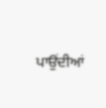ਪਾਉਂਦੀਆਂ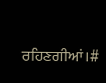ਰਹਿਣਗੀਆਂ।#